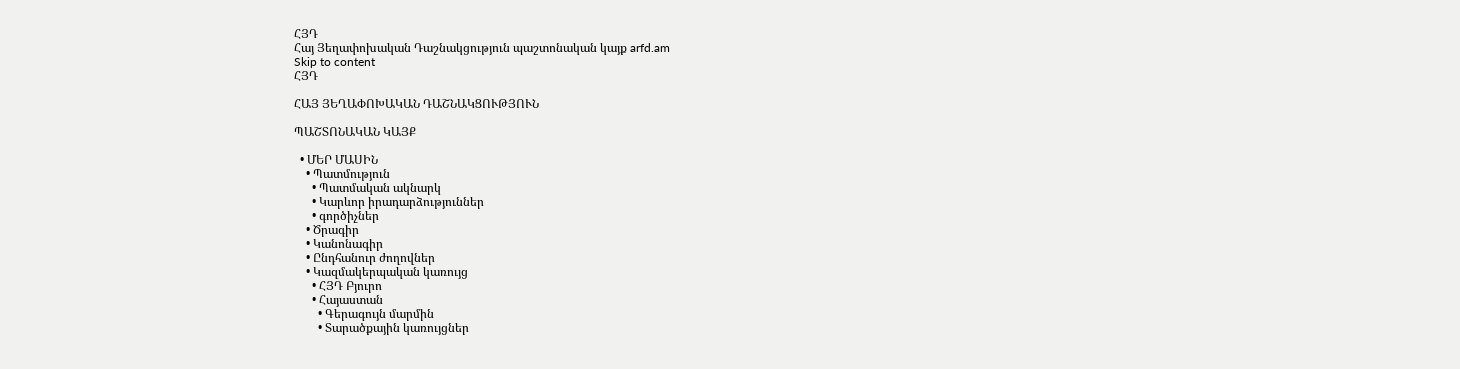ՀՅԴ
Հայ Յեղափոխական Դաշնակցություն պաշտոնական կայք arfd.am
Skip to content
ՀՅԴ

ՀԱՅ ՅԵՂԱՓՈԽԱԿԱՆ ԴԱՇՆԱԿՑՈՒԹՅՈՒՆ

ՊԱՇՏՈՆԱԿԱՆ ԿԱՅՔ

  • ՄԵՐ ՄԱՍԻՆ
    • Պատմություն
      • Պատմական ակնարկ
      • Կարևոր իրադարձություններ
      • գործիչներ
    • Ծրագիր
    • Կանոնագիր
    • Ընդհանուր ժողովներ
    • Կազմակերպական կառույց
      • ՀՅԴ Բյուրո
      • Հայաստան
        • Գերագույն մարմին
        • Տարածքային կառույցներ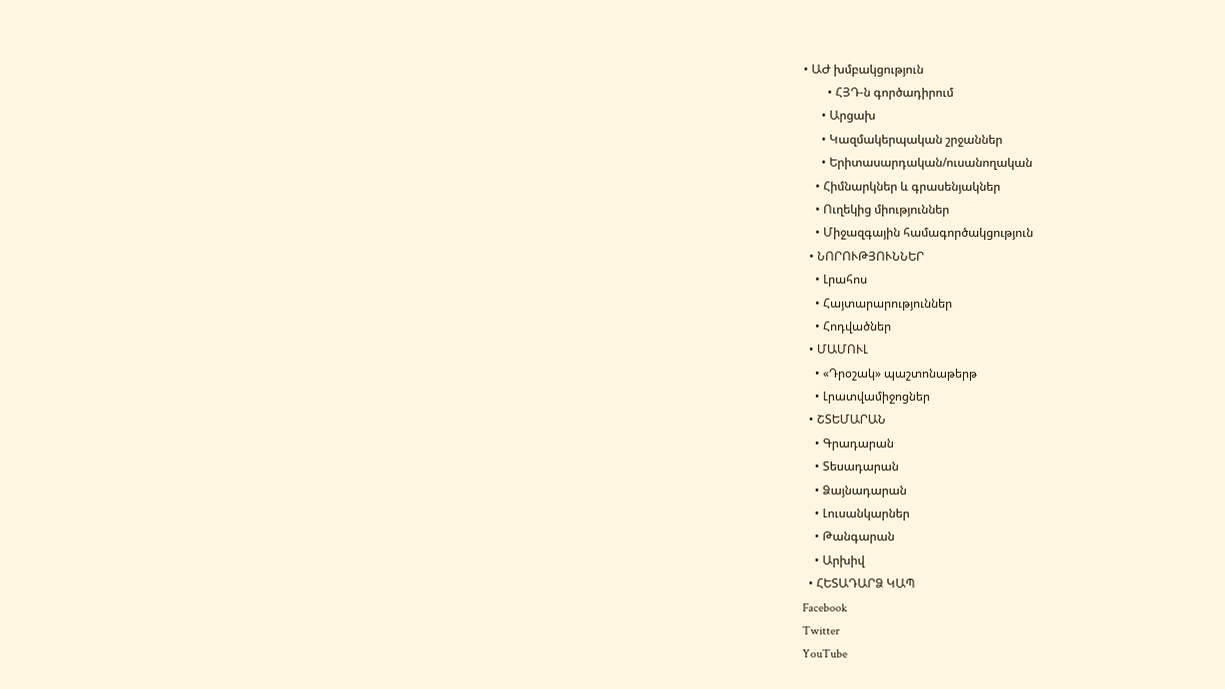• ԱԺ խմբակցություն
        • ՀՅԴ-ն գործադիրում
      • Արցախ
      • Կազմակերպական շրջաններ
      • Երիտասարդական/ուսանողական
    • Հիմնարկներ և գրասենյակներ
    • Ուղեկից միություններ
    • Միջազգային համագործակցություն
  • ՆՈՐՈՒԹՅՈՒՆՆԵՐ
    • Լրահոս
    • Հայտարարություններ
    • Հոդվածներ
  • ՄԱՄՈՒԼ
    • «Դրօշակ» պաշտոնաթերթ
    • Լրատվամիջոցներ
  • ՇՏԵՄԱՐԱՆ
    • Գրադարան
    • Տեսադարան
    • Ձայնադարան
    • Լուսանկարներ
    • Թանգարան
    • Արխիվ
  • ՀԵՏԱԴԱՐՁ ԿԱՊ
Facebook
Twitter
YouTube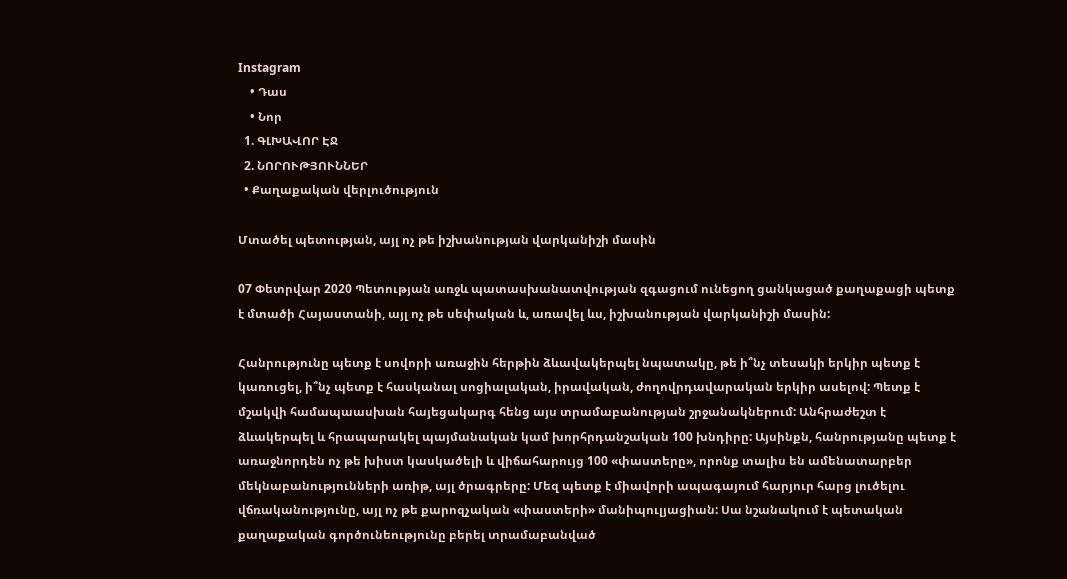Instagram
    • Դաս
    • Նոր
  1. ԳԼԽԱՎՈՐ ԷՋ
  2. ՆՈՐՈՒԹՅՈՒՆՆԵՐ
  • Քաղաքական վերլուծություն

Մտածել պետության, այլ ոչ թե իշխանության վարկանիշի մասին

07 Փետրվար 2020 Պետության առջև պատասխանատվության զգացում ունեցող ցանկացած քաղաքացի պետք է մտածի Հայաստանի, այլ ոչ թե սեփական և, առավել ևս, իշխանության վարկանիշի մասին:

Հանրությունը պետք է սովորի առաջին հերթին ձևավակերպել նպատակը, թե ի՞նչ տեսակի երկիր պետք է կառուցել, ի՞նչ պետք է հասկանալ սոցիալական, իրավական, ժողովրդավարական երկիր ասելով: Պետք է մշակվի համապաասխան հայեցակարգ հենց այս տրամաբանության շրջանակներում: Անհրաժեշտ է ձևակերպել և հրապարակել պայմանական կամ խորհրդանշական 100 խնդիրը: Այսինքն, հանրությանը պետք է առաջնորդեն ոչ թե խիստ կասկածելի և վիճահարույց 100 «փաստերը», որոնք տալիս են ամենատարբեր մեկնաբանությունների առիթ, այլ ծրագրերը: Մեզ պետք է միավորի ապագայում հարյուր հարց լուծելու վճռականությունը, այլ ոչ թե քարոզչական «փաստերի» մանիպուլյացիան: Սա նշանակում է պետական քաղաքական գործունեությունը բերել տրամաբանված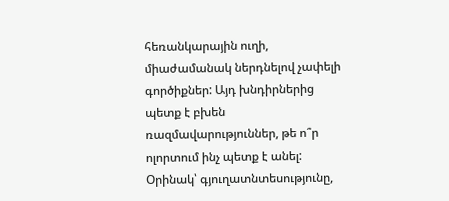հեռանկարային ուղի, միաժամանակ ներդնելով չափելի գործիքներ: Այդ խնդիրներից պետք է բխեն ռազմավարություններ, թե ո՞ր ոլորտում ինչ պետք է անել: Օրինակ՝ գյուղատնտեսությունը,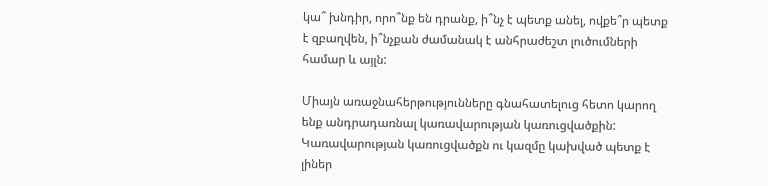կա՞ խնդիր, որո՞նք են դրանք, ի՞նչ է պետք անել, ովքե՞ր պետք է զբաղվեն, ի՞նչքան ժամանակ է անհրաժեշտ լուծումների համար և այլն:

Միայն առաջնահերթությունները գնահատելուց հետո կարող ենք անդրադառնալ կառավարության կառուցվածքին: Կառավարության կառուցվածքն ու կազմը կախված պետք է լիներ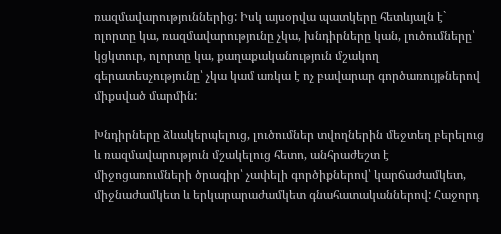ռազմավարություններից: Իսկ այսօրվա պատկերը հետևյալն է` ոլորտը կա, ռազմավարությունը չկա, խնդիրները կան, լուծումները՝ կցկտուր, ոլորտը կա, քաղաքականություն մշակող գերատեսչությունը՝ չկա կամ առկա է ոչ բավարար գործառույթներով միքսված մարմին:

Խնդիրները ձևակերպելուց, լուծումներ տվողներին մեջտեղ բերելուց և ռազմավարություն մշակելուց հետո, անհրաժեշտ է միջոցառումների ծրագիր՝ չափելի գործիքներով՝ կարճաժամկետ, միջնաժամկետ և երկարարաժամկետ գնահատականներով: Հաջորդ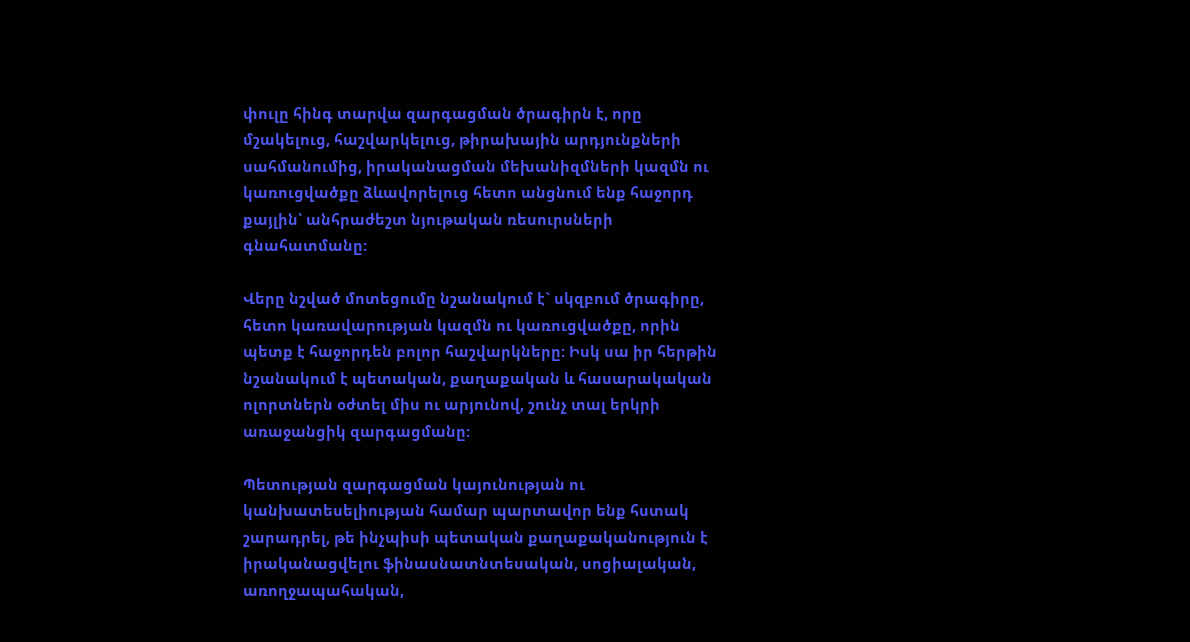փուլը հինգ տարվա զարգացման ծրագիրն է, որը մշակելուց, հաշվարկելուց, թիրախային արդյունքների սահմանումից, իրականացման մեխանիզմների կազմն ու կառուցվածքը ձևավորելուց հետո անցնում ենք հաջորդ քայլին՝ անհրաժեշտ նյութական ռեսուրսների գնահատմանը:

Վերը նշված մոտեցումը նշանակում է` սկզբում ծրագիրը, հետո կառավարության կազմն ու կառուցվածքը, որին պետք է հաջորդեն բոլոր հաշվարկները: Իսկ սա իր հերթին նշանակում է պետական, քաղաքական և հասարակական ոլորտներն օժտել միս ու արյունով, շունչ տալ երկրի առաջանցիկ զարգացմանը:

Պետության զարգացման կայունության ու կանխատեսելիության համար պարտավոր ենք հստակ շարադրել, թե ինչպիսի պետական քաղաքականություն է իրականացվելու ֆինասնատնտեսական, սոցիալական, առողջապահական,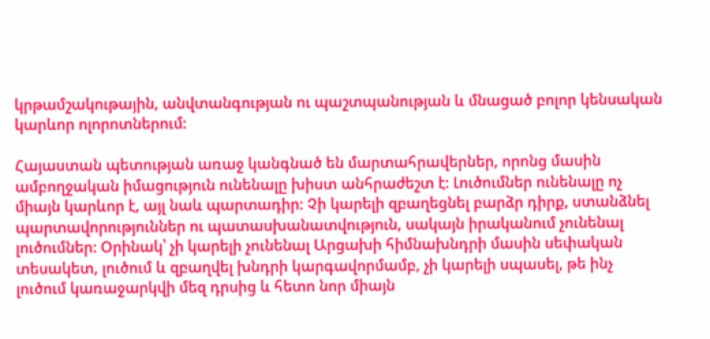կրթամշակութային, անվտանգության ու պաշտպանության և մնացած բոլոր կենսական կարևոր ոլորոտներում:

Հայաստան պետության առաջ կանգնած են մարտահրավերներ, որոնց մասին ամբողջական իմացություն ունենալը խիստ անհրաժեշտ է: Լուծումներ ունենալը ոչ միայն կարևոր է, այլ նաև պարտադիր: Չի կարելի զբաղեցնել բարձր դիրք, ստանձնել պարտավորություններ ու պատասխանատվություն, սակայն իրականում չունենալ լուծումներ: Օրինակ՝ չի կարելի չունենալ Արցախի հիմնախնդրի մասին սեփական տեսակետ, լուծում և զբաղվել խնդրի կարգավորմամբ, չի կարելի սպասել, թե ինչ լուծում կառաջարկվի մեզ դրսից և հետո նոր միայն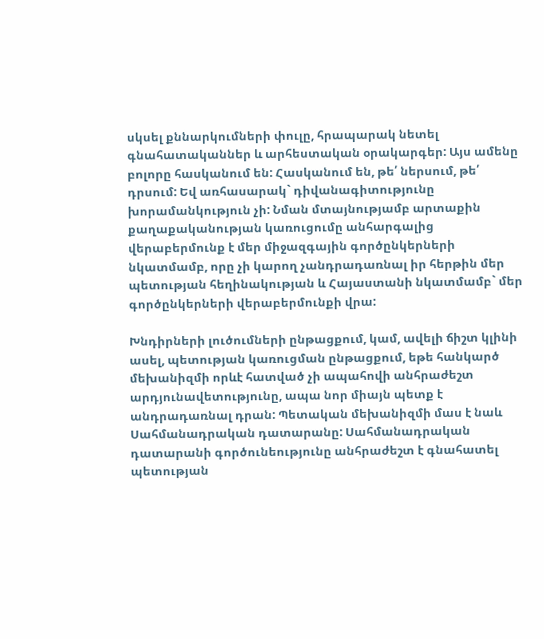սկսել քննարկումների փուլը, հրապարակ նետել գնահատականներ և արհեստական օրակարգեր: Այս ամենը բոլորը հասկանում են: Հասկանում են, թե՛ ներսում, թե՛ դրսում: Եվ առհասարակ` դիվանագիտությունը խորամանկություն չի: Նման մտայնությամբ արտաքին քաղաքականության կառուցումը անհարգալից վերաբերմունք է մեր միջազգային գործընկերների նկատմամբ, որը չի կարող չանդրադառնալ իր հերթին մեր պետության հեղինակության և Հայաստանի նկատմամբ` մեր գործընկերների վերաբերմունքի վրա:

Խնդիրների լուծումների ընթացքում, կամ, ավելի ճիշտ կլինի ասել, պետության կառուցման ընթացքում, եթե հանկարծ մեխանիզմի որևէ հատված չի ապահովի անհրաժեշտ արդյունավետությունը, ապա նոր միայն պետք է անդրադառնալ դրան: Պետական մեխանիզմի մաս է նաև Սահմանադրական դատարանը: Սահմանադրական դատարանի գործունեությունը անհրաժեշտ է գնահատել պետության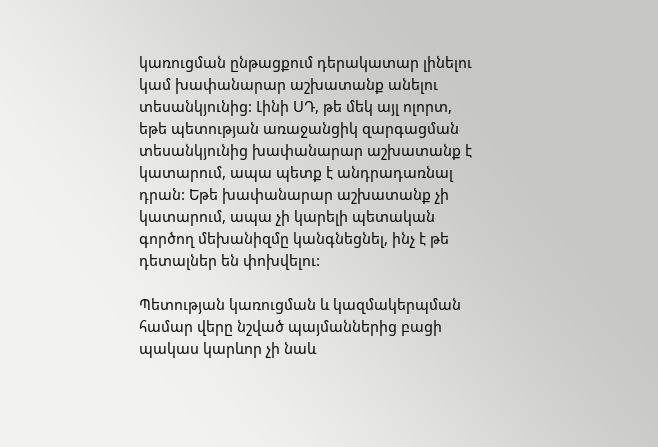կառուցման ընթացքում դերակատար լինելու կամ խափանարար աշխատանք անելու տեսանկյունից: Լինի ՍԴ, թե մեկ այլ ոլորտ, եթե պետության առաջանցիկ զարգացման տեսանկյունից խափանարար աշխատանք է կատարում, ապա պետք է անդրադառնալ դրան: Եթե խափանարար աշխատանք չի կատարում, ապա չի կարելի պետական գործող մեխանիզմը կանգնեցնել, ինչ է թե դետալներ են փոխվելու:

Պետության կառուցման և կազմակերպման համար վերը նշված պայմաններից բացի պակաս կարևոր չի նաև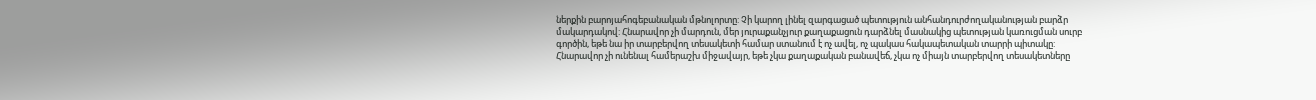ներքին բարոյահոգեբանական մթնոլորտը: Չի կարող լինել զարգացած պետություն անհանդուրժողականության բարձր մակարդակով: Հնարավոր չի մարդուն, մեր յուրաքանչյուր քաղաքացուն դարձնել մասնակից պետության կառուցման սուրբ գործին, եթե նա իր տարբերվող տեսակետի համար ստանում է ոչ ավել, ոչ պակաս հակապետական տարրի պիտակը: Հնարավոր չի ունենալ համերաշխ միջավայր, եթե չկա քաղաքական բանավեճ, չկա ոչ միայն տարբերվող տեսակետները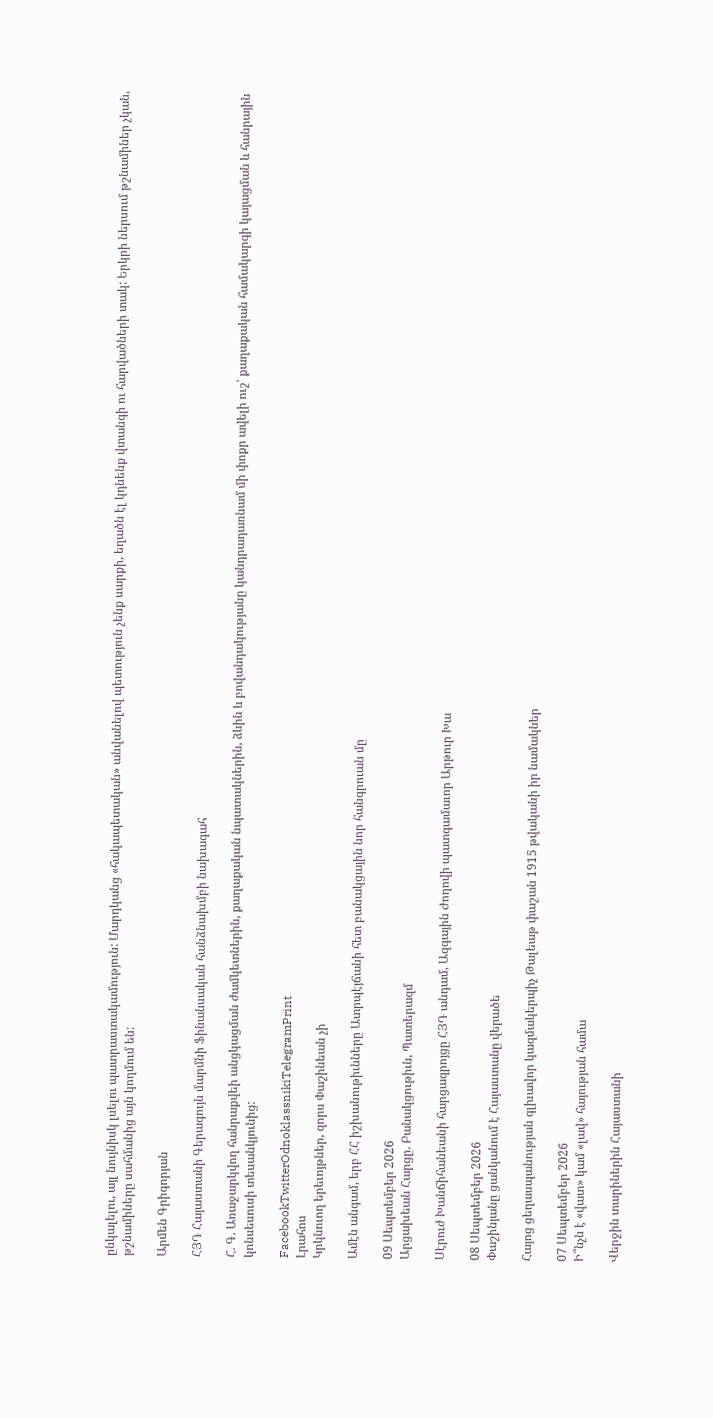ընկալելու, այլ նույնիսկ լսելու պատրաստակամություն: Մարդկանց «հակապետական» անվանելով պետություն չենք սարքի, եղածն էլ կդնենք վտանգի ու հարվածների տակ: Երկրի ներսում թշնամիներ չկան, թշնամիները սահմանից այն կողմում են:

Արմեն Գրիգորյան

ՀՅԴ Հայաստանի Գերագույն մարմնի Ֆինանսական հանձնախմբի նախագահ

Հ. Գ. Առաջարկվող հանրաքվեի անցկացման ժամկետներին, քաղաքական նպատակներին, ձևին և բովանդակությանը կանդրադառնամ մի փոքր ավելի ուշ՝ քաղաքական համակարգի կայացման և հանրային կոնսեսուսի տեսանկյունից:

FacebookTwitterOdnoklassnikiTelegramPrint
Լրահոս
Կրկնուող երեւոյթներ, զորս Փաշինեան չի

Ամէն անգամ, երբ ՀՀ իշխանութիւնները Ատրպէյճանի հետ բանակցային նոր հանգրուան մը

09 Սեպտեմբեր 2026
Արցախեան Հարցը. Բանակցութիւն, Պատերազմ

Սէրուժ Խանճիհանեանի հարցազրոյցը ՀՅԴ անդամ, Ազգային Ժողովի պատգամաւոր Արթուր Խա

08 Սեպտեմբեր 2026
Փաշինյանը ցանկանում է Հայաստանը վերածե

Հայոց ցեղասպանության գլխավոր կազմակերպիչ Թալեաթ փաշան 1915 թվականի իր նամակներ

07 Սեպտեմբեր 2026
Ի՞նչն է «վատ» կամ «լավ» հայության համա

Վերջին տարիներին Հայաստանի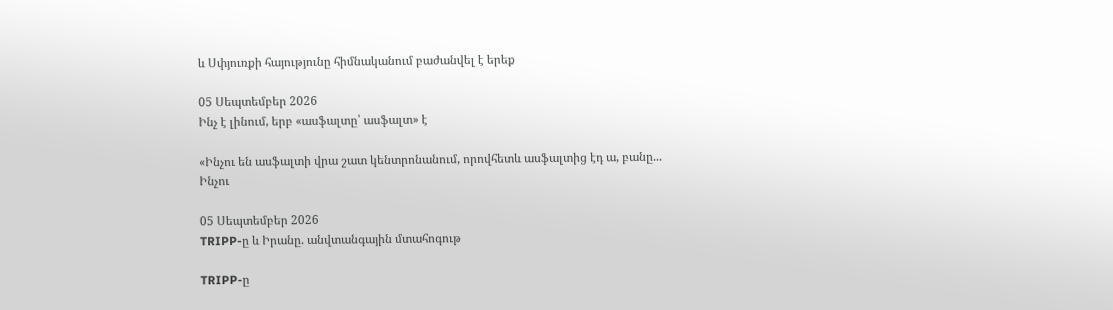և Սփյուռքի հայությունը հիմնականում բաժանվել է երեք

05 Սեպտեմբեր 2026
Ինչ է լինում, երբ «ասֆալտը՝ ասֆալտ» է

«Ինչու են ասֆալտի վրա շատ կենտրոնանում, որովհետև ասֆալտից էդ ա, բանը... Ինչու

05 Սեպտեմբեր 2026
TRIPP-ը և Իրանը. անվտանգային մտահոգութ

TRIPP-ը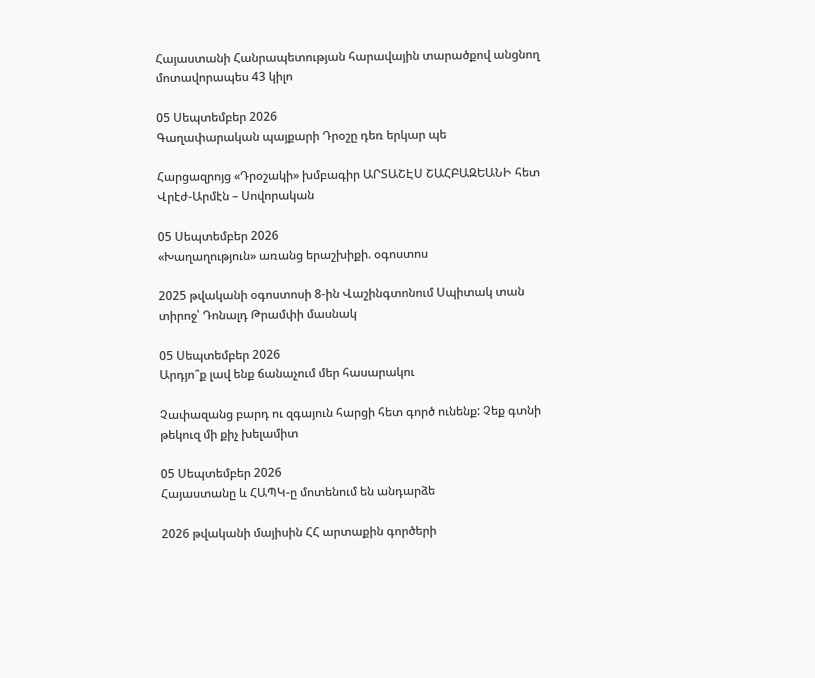Հայաստանի Հանրապետության հարավային տարածքով անցնող մոտավորապես 43 կիլո

05 Սեպտեմբեր 2026
Գաղափարական պայքարի Դրօշը դեռ երկար պե

Հարցազրոյց «Դրօշակի» խմբագիր ԱՐՏԱՇԷՍ ՇԱՀԲԱԶԵԱՆԻ հետ Վրէժ-Արմէն – Սովորական

05 Սեպտեմբեր 2026
«Խաղաղություն» առանց երաշխիքի. օգոստոս

2025 թվականի օգոստոսի 8-ին Վաշինգտոնում Սպիտակ տան տիրոջ՝ Դոնալդ Թրամփի մասնակ

05 Սեպտեմբեր 2026
Արդյո՞ք լավ ենք ճանաչում մեր հասարակու

Չափազանց բարդ ու զգայուն հարցի հետ գործ ունենք: Չեք գտնի թեկուզ մի քիչ խելամիտ

05 Սեպտեմբեր 2026
Հայաստանը և ՀԱՊԿ-ը մոտենում են անդարձե

2026 թվականի մայիսին ՀՀ արտաքին գործերի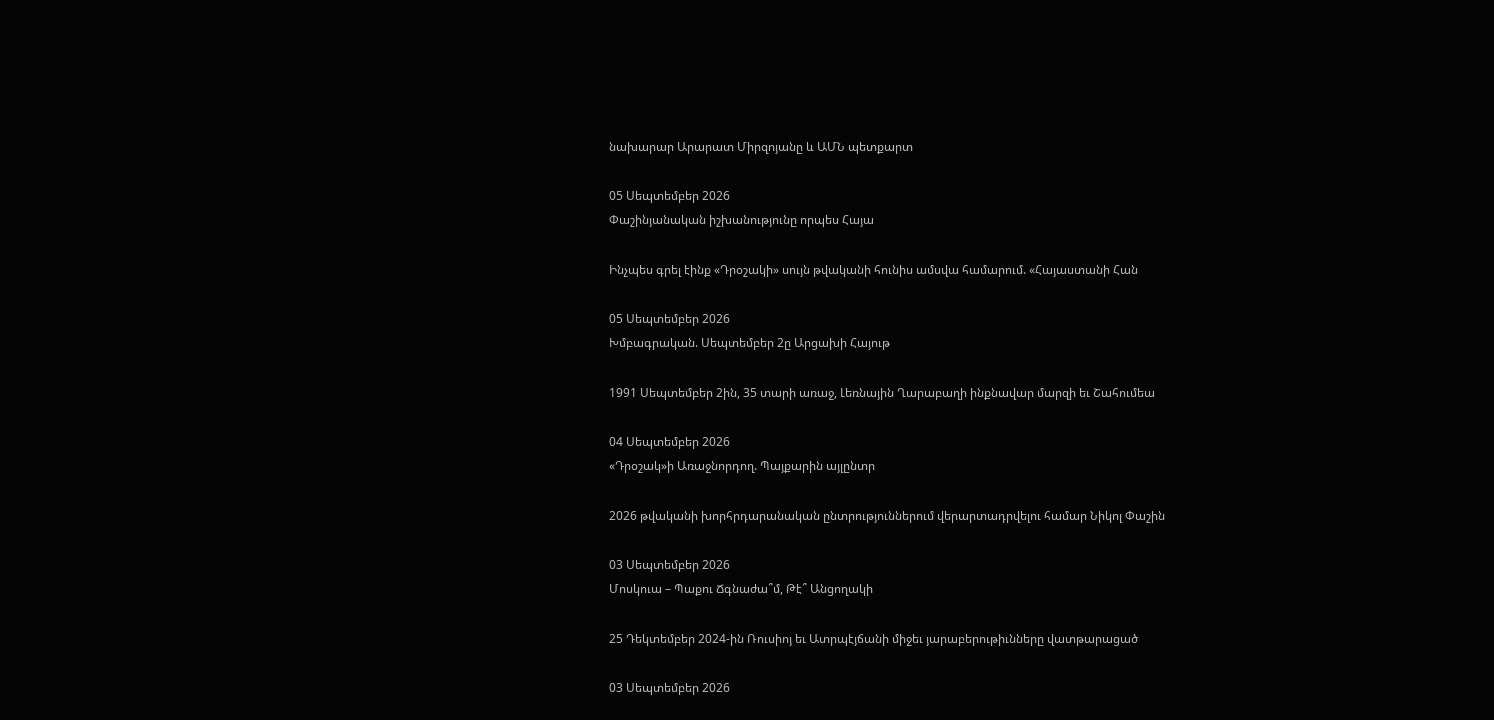նախարար Արարատ Միրզոյանը և ԱՄՆ պետքարտ

05 Սեպտեմբեր 2026
Փաշինյանական իշխանությունը որպես Հայա

Ինչպես գրել էինք «Դրօշակի» սույն թվականի հունիս ամսվա համարում. «Հայաստանի Հան

05 Սեպտեմբեր 2026
Խմբագրական. Սեպտեմբեր 2ը Արցախի Հայութ

1991 Սեպտեմբեր 2ին, 35 տարի առաջ, Լեռնային Ղարաբաղի ինքնավար մարզի եւ Շահումեա

04 Սեպտեմբեր 2026
«Դրօշակ»ի Առաջնորդող. Պայքարին այլընտր

2026 թվականի խորհրդարանական ընտրություններում վերարտադրվելու համար Նիկոլ Փաշին

03 Սեպտեմբեր 2026
Մոսկուա – Պաքու Ճգնաժա՞մ, Թէ՞ Անցողակի

25 Դեկտեմբեր 2024-ին Ռուսիոյ եւ Ատրպէյճանի միջեւ յարաբերութիւնները վատթարացած

03 Սեպտեմբեր 2026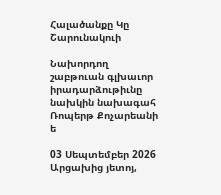Հալածանքը Կը Շարունակուի

Նախորդող շաբթուան գլխաւոր իրադարձութիւնը նախկին նախագահ Ռոպերթ Քոչարեանի ե

03 Սեպտեմբեր 2026
Արցախից յետոյ,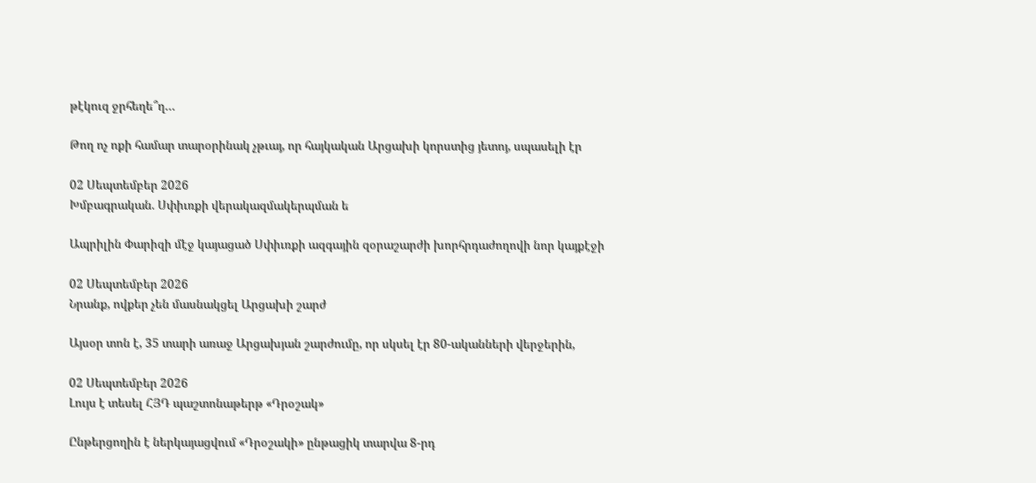թէկուզ ջրհեղե՞ղ…

Թող ոչ ոքի համար տարօրինակ չթւայ, որ հայկական Արցախի կորստից յետոյ, սպասելի էր

02 Սեպտեմբեր 2026
Խմբագրական. Սփիւռքի վերակազմակերպման ե

Ապրիլին Փարիզի մէջ կայացած Սփիւռքի ազգային զօրաշարժի խորհրդաժողովի նոր կայքէջի

02 Սեպտեմբեր 2026
Նրանք, ովքեր չեն մասնակցել Արցախի շարժ

Այսօր տոն է, 35 տարի առաջ Արցախյան շարժումը, որ սկսել էր 80-ականների վերջերին,

02 Սեպտեմբեր 2026
Լույս է տեսել ՀՅԴ պաշտոնաթերթ «Դրօշակ»

Ընթերցողին է ներկայացվում «Դրօշակի» ընթացիկ տարվա 8-րդ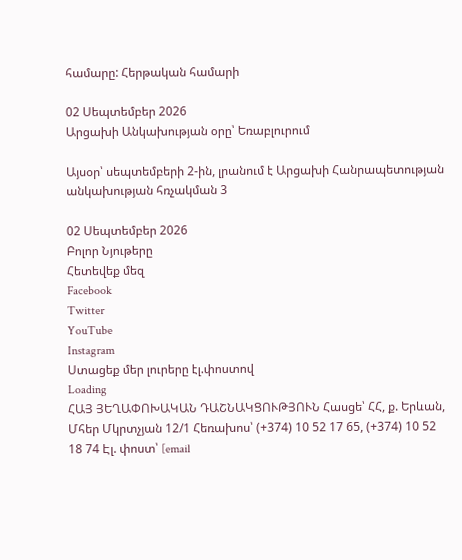համարը: Հերթական համարի

02 Սեպտեմբեր 2026
Արցախի Անկախության օրը՝ Եռաբլուրում

Այսօր՝ սեպտեմբերի 2-ին, լրանում է Արցախի Հանրապետության անկախության հռչակման 3

02 Սեպտեմբեր 2026
Բոլոր Նյութերը
Հետեվեք մեզ
Facebook
Twitter
YouTube
Instagram
Ստացեք մեր լուրերը էլ.փոստով
Loading
ՀԱՅ ՅԵՂԱՓՈԽԱԿԱՆ ԴԱՇՆԱԿՑՈՒԹՅՈՒՆ Հասցե՝ ՀՀ, ք. Երևան, Մհեր Մկրտչյան 12/1 Հեռախոս՝ (+374) 10 52 17 65, (+374) 10 52 18 74 Էլ. փոստ՝ [email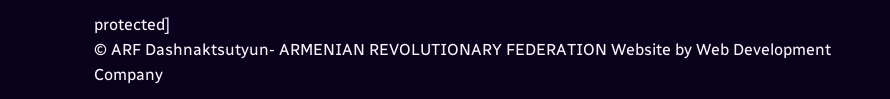protected]
© ARF Dashnaktsutyun- ARMENIAN REVOLUTIONARY FEDERATION Website by Web Development Company